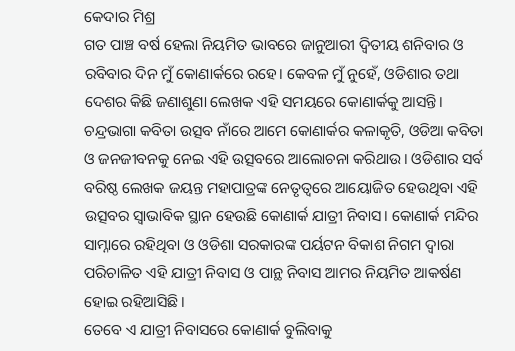କେଦାର ମିଶ୍ର
ଗତ ପାଞ୍ଚ ବର୍ଷ ହେଲା ନିୟମିତ ଭାବରେ ଜାନୁଆରୀ ଦ୍ଵିତୀୟ ଶନିବାର ଓ ରବିବାର ଦିନ ମୁଁ କୋଣାର୍କରେ ରହେ। କେବଳ ମୁଁ ନୁହେଁ, ଓଡିଶାର ତଥା ଦେଶର କିଛି ଜଣାଶୁଣା ଲେଖକ ଏହି ସମୟରେ କୋଣାର୍କକୁ ଆସନ୍ତି। ଚନ୍ଦ୍ରଭାଗା କବିତା ଉତ୍ସବ ନାଁରେ ଆମେ କୋଣାର୍କର କଳାକୃତି, ଓଡିଆ କବିତା ଓ ଜନଜୀବନକୁ ନେଇ ଏହି ଉତ୍ସବରେ ଆଲୋଚନା କରିଥାଉ। ଓଡିଶାର ସର୍ବ ବରିଷ୍ଠ ଲେଖକ ଜୟନ୍ତ ମହାପାତ୍ରଙ୍କ ନେତୃତ୍ଵରେ ଆୟୋଜିତ ହେଉଥିବା ଏହି ଉତ୍ସବର ସ୍ଵାଭାବିକ ସ୍ଥାନ ହେଉଛି କୋଣାର୍କ ଯାତ୍ରୀ ନିବାସ। କୋଣାର୍କ ମନ୍ଦିର ସାମ୍ନାରେ ରହିଥିବା ଓ ଓଡିଶା ସରକାରଙ୍କ ପର୍ୟଟନ ବିକାଶ ନିଗମ ଦ୍ଵାରା ପରିଚାଳିତ ଏହି ଯାତ୍ରୀ ନିବାସ ଓ ପାନ୍ଥ ନିବାସ ଆମର ନିୟମିତ ଆକର୍ଷଣ ହୋଇ ରହିଆସିଛି।
ତେବେ ଏ ଯାତ୍ରୀ ନିବାସରେ କୋଣାର୍କ ବୁଲିବାକୁ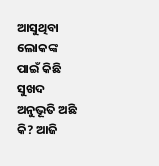ଆସୁଥିବା ଲୋକଙ୍କ ପାଇଁ କିଛି ସୁଖଦ ଅନୁଭୂତି ଅଛି କି? ଆଜି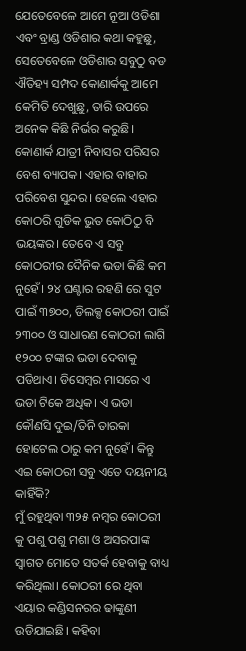ଯେତେବେଳେ ଆମେ ନୂଆ ଓଡିଶା ଏବଂ ବ୍ରାଣ୍ଡ ଓଡିଶାର କଥା କହୁଛୁ, ସେତେବେଳେ ଓଡିଶାର ସବୁଠୁ ବଡ ଐତିହ୍ୟ ସମ୍ପଦ କୋଣାର୍କକୁ ଆମେ କେମିତି ଦେଖୁଛୁ, ତାରି ଉପରେ ଅନେକ କିଛି ନିର୍ଭର କରୁଛି। କୋଣାର୍କ ଯାତ୍ରୀ ନିବାସର ପରିସର ବେଶ ବ୍ୟାପକ। ଏହାର ବାହାର ପରିବେଶ ସୁନ୍ଦର। ହେଲେ ଏହାର କୋଠରି ଗୁଡିକ ଭୁତ କୋଠିଠୁ ବି ଭୟଙ୍କର। ତେବେ ଏ ସବୁ କୋଠରୀର ଦୈନିକ ଭଡା କିଛି କମ ନୁହେଁ। ୨୪ ଘଣ୍ଟାର ରହଣି ରେ ସୁଟ ପାଇଁ ୩୭୦୦, ଡିଲକ୍ସ କୋଠରୀ ପାଇଁ ୨୩୦୦ ଓ ସାଧାରଣ କୋଠରୀ ଲାଗି ୧୨୦୦ ଟଙ୍କାର ଭଡା ଦେବାକୁ ପଡିଥାଏ। ଡିସେମ୍ବର ମାସରେ ଏ ଭଡା ଟିକେ ଅଧିକ। ଏ ଭଡା କୌଣସି ଦୁଇ/ତିନି ତାରକା ହୋଟେଲ ଠାରୁ କମ ନୁହେଁ। କିନ୍ତୁ ଏଇ କୋଠରୀ ସବୁ ଏତେ ଦୟନୀୟ କାହିଁକି?
ମୁଁ ରହୁଥିବା ୩୨୫ ନମ୍ବର କୋଠରୀ କୁ ପଶୁ ପଶୁ ମଶା ଓ ଅସରପାଙ୍କ ସ୍ଵାଗତ ମୋତେ ସତର୍କ ହେବାକୁ ବାଧ୍ୟ କରିଥିଲା। କୋଠରୀ ରେ ଥିବା ଏୟାର କଣ୍ଡିସନରର ଢାଙ୍କୁଣୀ ଉଡିଯାଇଛି। କହିବା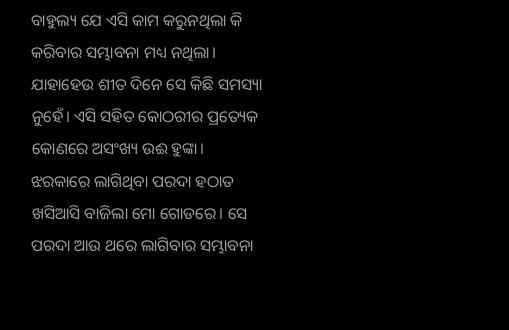ବାହୁଲ୍ୟ ଯେ ଏସି କାମ କରୁନଥିଲା କି କରିବାର ସମ୍ଭାବନା ମଧ୍ୟ ନଥିଲା। ଯାହାହେଉ ଶୀତ ଦିନେ ସେ କିଛି ସମସ୍ୟା ନୁହେଁ। ଏସି ସହିତ କୋଠରୀର ପ୍ରତ୍ୟେକ କୋଣରେ ଅସଂଖ୍ୟ ଉଈ ହୁଙ୍କା। ଝରକାରେ ଲାଗିଥିବା ପରଦା ହଠାତ ଖସିଆସି ବାଜିଲା ମୋ ଗୋଡରେ। ସେ ପରଦା ଆଉ ଥରେ ଲାଗିବାର ସମ୍ଭାବନା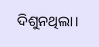ଦିଶୁନଥିଲା।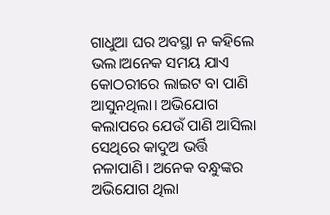ଗାଧୁଆ ଘର ଅବସ୍ଥା ନ କହିଲେ ଭଲ।ଅନେକ ସମୟ ଯାଏ କୋଠରୀରେ ଲାଇଟ ବା ପାଣି ଆସୁନଥିଲା। ଅଭିଯୋଗ କଲାପରେ ଯେଉଁ ପାଣି ଆସିଲା ସେଥିରେ କାଦୁଅ ଭର୍ତ୍ତି ନଳାପାଣି। ଅନେକ ବନ୍ଧୁଙ୍କର ଅଭିଯୋଗ ଥିଲା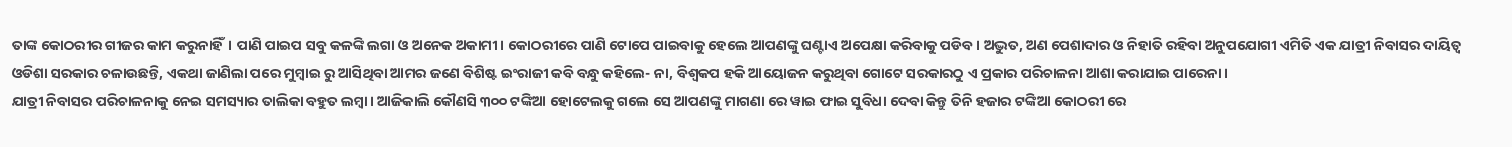ତାଙ୍କ କୋଠରୀର ଗୀଜର କାମ କରୁନାହିଁ। ପାଣି ପାଇପ ସବୁ କଳଙ୍କି ଲଗା ଓ ଅନେକ ଅକାମୀ। କୋଠରୀରେ ପାଣି ଟୋପେ ପାଇବାକୁ ହେଲେ ଆପଣଙ୍କୁ ଘଣ୍ଟାଏ ଅପେକ୍ଷା କରିବାକୁ ପଡିବ। ଅଦ୍ଭୁତ, ଅଣ ପେଶାଦାର ଓ ନିହାତି ରହିବା ଅନୁପଯୋଗୀ ଏମିତି ଏକ ଯାତ୍ରୀ ନିବାସର ଦାୟିତ୍ଵ ଓଡିଶା ସରକାର ଚଳାଉଛନ୍ତି, ଏକଥା ଜାଣିଲା ପରେ ମୁମ୍ବାଇ ରୁ ଆସିଥିବା ଆମର ଜଣେ ବିଶିଷ୍ଟ ଇଂରାଜୀ କବି ବନ୍ଧୁ କହିଲେ- ନା, ବିଶ୍ଵକପ ହକି ଆୟୋଜନ କରୁଥିବା ଗୋଟେ ସରକାରଠୁ ଏ ପ୍ରକାର ପରିଚାଳନା ଆଶା କରାଯାଇ ପାରେନା।
ଯାତ୍ରୀ ନିବାସର ପରିଚାଳନାକୁ ନେଇ ସମସ୍ୟାର ତାଲିକା ବହୁତ ଲମ୍ବା। ଆଜିକାଲି କୌଣସି ୩୦୦ ଟଙ୍କିଆ ହୋଟେଲକୁ ଗଲେ ସେ ଆପଣଙ୍କୁ ମାଗଣା ରେ ୱାଇ ଫାଇ ସୁବିଧା ଦେବା କିନ୍ତୁ ତିନି ହଜାର ଟଙ୍କିଆ କୋଠରୀ ରେ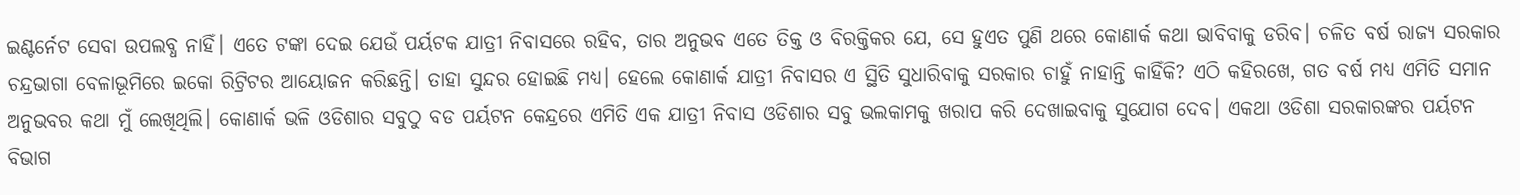ଇଣ୍ଟର୍ନେଟ ସେବା ଉପଲବ୍ଧ ନାହିଁ। ଏତେ ଟଙ୍କା ଦେଇ ଯେଉଁ ପର୍ୟଟକ ଯାତ୍ରୀ ନିବାସରେ ରହିବ, ତାର ଅନୁଭବ ଏତେ ତିକ୍ତ ଓ ବିରକ୍ତିକର ଯେ, ସେ ହୁଏତ ପୁଣି ଥରେ କୋଣାର୍କ କଥା ଭାବିବାକୁ ଡରିବ। ଚଳିତ ବର୍ଷ ରାଜ୍ୟ ସରକାର ଚନ୍ଦ୍ରଭାଗା ବେଳାଭୂମିରେ ଇକୋ ରିଟ୍ରିଟର ଆୟୋଜନ କରିଛନ୍ତି। ତାହା ସୁନ୍ଦର ହୋଇଛି ମଧ୍ୟ। ହେଲେ କୋଣାର୍କ ଯାତ୍ରୀ ନିବାସର ଏ ସ୍ଥିତି ସୁଧାରିବାକୁ ସରକାର ଚାହୁଁ ନାହାନ୍ତି କାହିଁକି? ଏଠି କହିରଖେ, ଗତ ବର୍ଷ ମଧ୍ୟ ଏମିତି ସମାନ ଅନୁଭବର କଥା ମୁଁ ଲେଖିଥିଲି। କୋଣାର୍କ ଭଳି ଓଡିଶାର ସବୁଠୁ ବଡ ପର୍ୟଟନ କେନ୍ଦ୍ରରେ ଏମିତି ଏକ ଯାତ୍ରୀ ନିବାସ ଓଡିଶାର ସବୁ ଭଲକାମକୁ ଖରାପ କରି ଦେଖାଇବାକୁ ସୁଯୋଗ ଦେବ। ଏକଥା ଓଡିଶା ସରକାରଙ୍କର ପର୍ୟଟନ ବିଭାଗ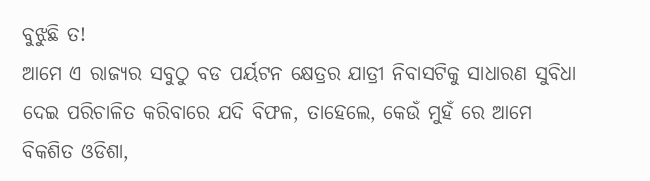ବୁଝୁଛି ତ!
ଆମେ ଏ ରାଜ୍ୟର ସବୁଠୁ ବଡ ପର୍ୟଟନ କ୍ଷେତ୍ରର ଯାତ୍ରୀ ନିବାସଟିକୁ ସାଧାରଣ ସୁବିଧା ଦେଇ ପରିଚାଳିତ କରିବାରେ ଯଦି ବିଫଳ, ତାହେଲେ, କେଉଁ ମୁହଁ ରେ ଆମେ ବିକଶିତ ଓଡିଶା,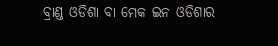ବ୍ରାଣ୍ଡ ଓଡିଶା ବା ମେକ ଇନ ଓଡିଶାର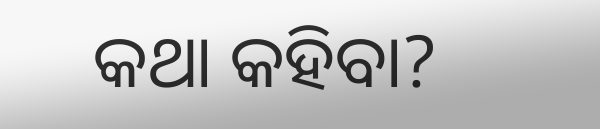କଥା କହିବା?